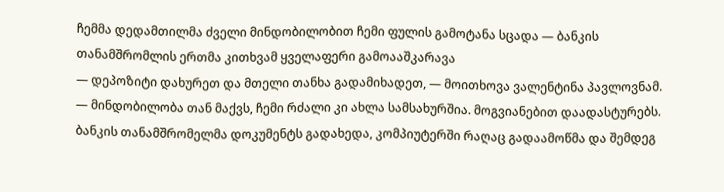ჩემმა დედამთილმა ძველი მინდობილობით ჩემი ფულის გამოტანა სცადა — ბანკის თანამშრომლის ერთმა კითხვამ ყველაფერი გამოააშკარავა
— დეპოზიტი დახურეთ და მთელი თანხა გადამიხადეთ, — მოითხოვა ვალენტინა პავლოვნამ. — მინდობილობა თან მაქვს, ჩემი რძალი კი ახლა სამსახურშია. მოგვიანებით დაადასტურებს.
ბანკის თანამშრომელმა დოკუმენტს გადახედა, კომპიუტერში რაღაც გადაამოწმა და შემდეგ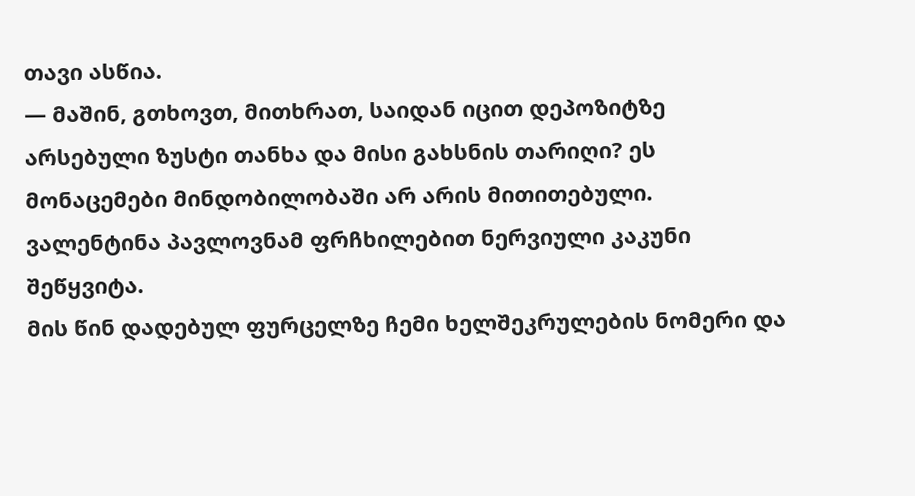თავი ასწია.
— მაშინ, გთხოვთ, მითხრათ, საიდან იცით დეპოზიტზე არსებული ზუსტი თანხა და მისი გახსნის თარიღი? ეს მონაცემები მინდობილობაში არ არის მითითებული.
ვალენტინა პავლოვნამ ფრჩხილებით ნერვიული კაკუნი შეწყვიტა.
მის წინ დადებულ ფურცელზე ჩემი ხელშეკრულების ნომერი და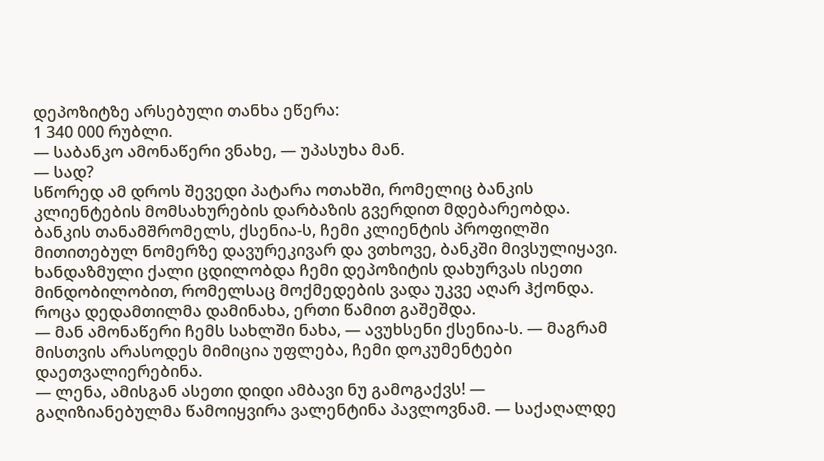დეპოზიტზე არსებული თანხა ეწერა:
1 340 000 რუბლი.
— საბანკო ამონაწერი ვნახე, — უპასუხა მან.
— სად?
სწორედ ამ დროს შევედი პატარა ოთახში, რომელიც ბანკის კლიენტების მომსახურების დარბაზის გვერდით მდებარეობდა.
ბანკის თანამშრომელს, ქსენია-ს, ჩემი კლიენტის პროფილში მითითებულ ნომერზე დავურეკივარ და ვთხოვე, ბანკში მივსულიყავი. ხანდაზმული ქალი ცდილობდა ჩემი დეპოზიტის დახურვას ისეთი მინდობილობით, რომელსაც მოქმედების ვადა უკვე აღარ ჰქონდა.
როცა დედამთილმა დამინახა, ერთი წამით გაშეშდა.
— მან ამონაწერი ჩემს სახლში ნახა, — ავუხსენი ქსენია-ს. — მაგრამ მისთვის არასოდეს მიმიცია უფლება, ჩემი დოკუმენტები დაეთვალიერებინა.
— ლენა, ამისგან ასეთი დიდი ამბავი ნუ გამოგაქვს! — გაღიზიანებულმა წამოიყვირა ვალენტინა პავლოვნამ. — საქაღალდე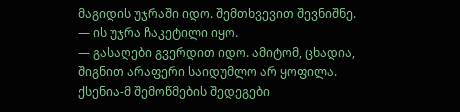მაგიდის უჯრაში იდო. შემთხვევით შევნიშნე.
— ის უჯრა ჩაკეტილი იყო.
— გასაღები გვერდით იდო. ამიტომ, ცხადია, შიგნით არაფერი საიდუმლო არ ყოფილა.
ქსენია-მ შემოწმების შედეგები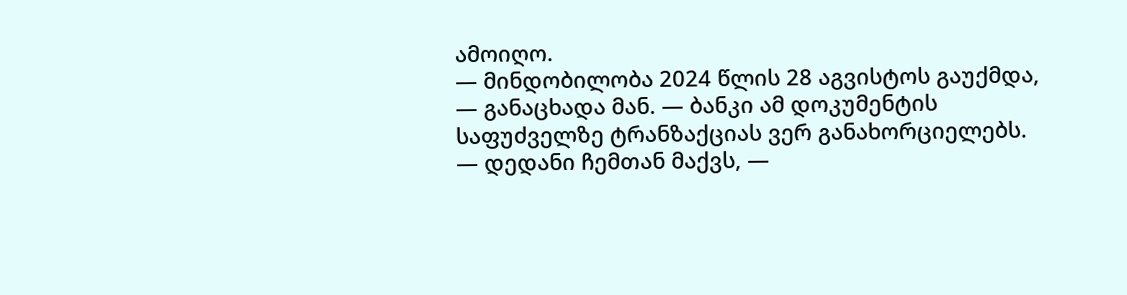ამოიღო.
— მინდობილობა 2024 წლის 28 აგვისტოს გაუქმდა, — განაცხადა მან. — ბანკი ამ დოკუმენტის საფუძველზე ტრანზაქციას ვერ განახორციელებს.
— დედანი ჩემთან მაქვს, —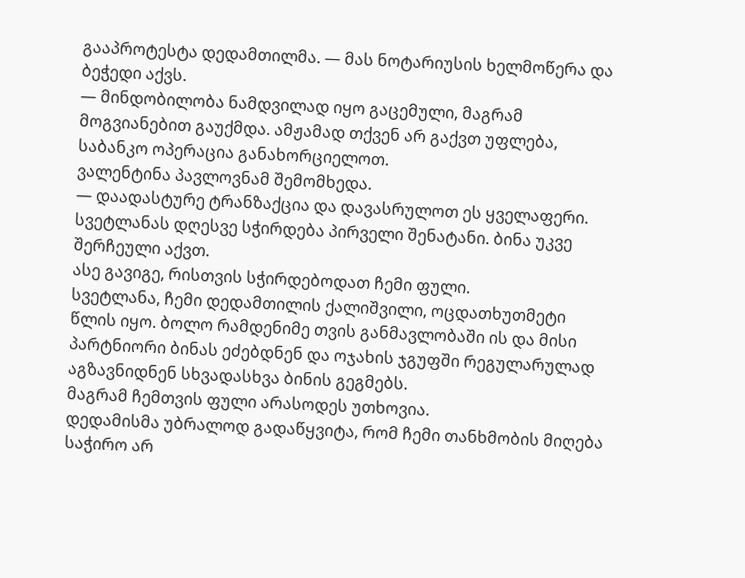გააპროტესტა დედამთილმა. — მას ნოტარიუსის ხელმოწერა და ბეჭედი აქვს.
— მინდობილობა ნამდვილად იყო გაცემული, მაგრამ მოგვიანებით გაუქმდა. ამჟამად თქვენ არ გაქვთ უფლება, საბანკო ოპერაცია განახორციელოთ.
ვალენტინა პავლოვნამ შემომხედა.
— დაადასტურე ტრანზაქცია და დავასრულოთ ეს ყველაფერი. სვეტლანას დღესვე სჭირდება პირველი შენატანი. ბინა უკვე შერჩეული აქვთ.
ასე გავიგე, რისთვის სჭირდებოდათ ჩემი ფული.
სვეტლანა, ჩემი დედამთილის ქალიშვილი, ოცდათხუთმეტი წლის იყო. ბოლო რამდენიმე თვის განმავლობაში ის და მისი პარტნიორი ბინას ეძებდნენ და ოჯახის ჯგუფში რეგულარულად აგზავნიდნენ სხვადასხვა ბინის გეგმებს.
მაგრამ ჩემთვის ფული არასოდეს უთხოვია.
დედამისმა უბრალოდ გადაწყვიტა, რომ ჩემი თანხმობის მიღება საჭირო არ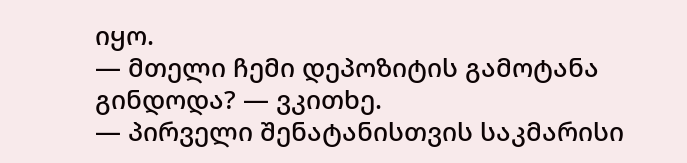იყო.
— მთელი ჩემი დეპოზიტის გამოტანა გინდოდა? — ვკითხე.
— პირველი შენატანისთვის საკმარისი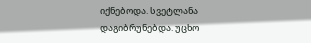იქნებოდა. სვეტლანა დაგიბრუნებდა. უცხო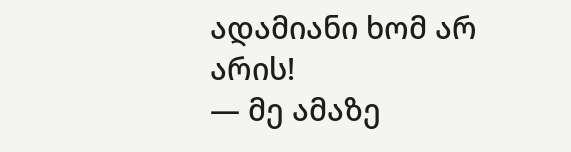ადამიანი ხომ არ არის!
— მე ამაზე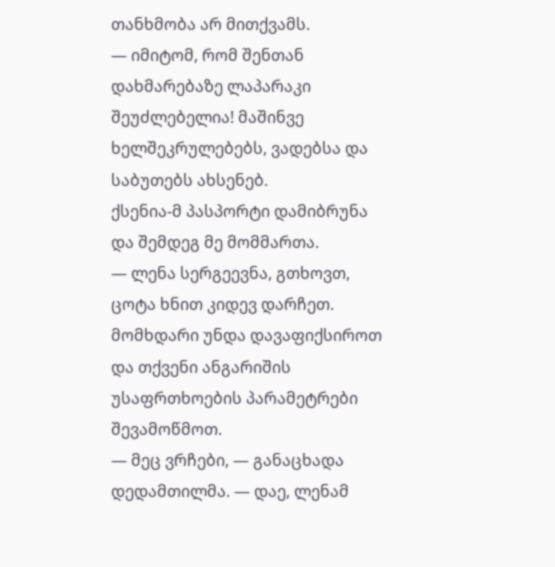თანხმობა არ მითქვამს.
— იმიტომ, რომ შენთან დახმარებაზე ლაპარაკი შეუძლებელია! მაშინვე ხელშეკრულებებს, ვადებსა და საბუთებს ახსენებ.
ქსენია-მ პასპორტი დამიბრუნა და შემდეგ მე მომმართა.
— ლენა სერგეევნა, გთხოვთ, ცოტა ხნით კიდევ დარჩეთ. მომხდარი უნდა დავაფიქსიროთ და თქვენი ანგარიშის უსაფრთხოების პარამეტრები შევამოწმოთ.
— მეც ვრჩები, — განაცხადა დედამთილმა. — დაე, ლენამ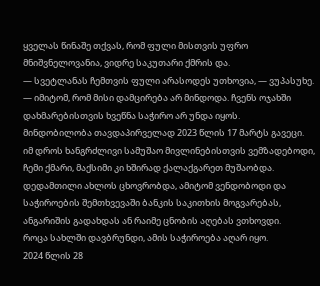ყველას წინაშე თქვას, რომ ფული მისთვის უფრო მნიშვნელოვანია, ვიდრე საკუთარი ქმრის და.
— სვეტლანას ჩემთვის ფული არასოდეს უთხოვია, — ვუპასუხე.
— იმიტომ, რომ მისი დამცირება არ მინდოდა. ჩვენს ოჯახში დახმარებისთვის ხვეწნა საჭირო არ უნდა იყოს.
მინდობილობა თავდაპირველად 2023 წლის 17 მარტს გავეცი.
იმ დროს ხანგრძლივი სამუშაო მივლინებისთვის ვემზადებოდი, ჩემი ქმარი, მაქსიმი კი ხშირად ქალაქგარეთ მუშაობდა. დედამთილი ახლოს ცხოვრობდა, ამიტომ ვენდობოდი და საჭიროების შემთხვევაში ბანკის საკითხის მოგვარებას, ანგარიშის გადახდას ან რაიმე ცნობის აღებას ვთხოვდი.
როცა სახლში დავბრუნდი, ამის საჭიროება აღარ იყო.
2024 წლის 28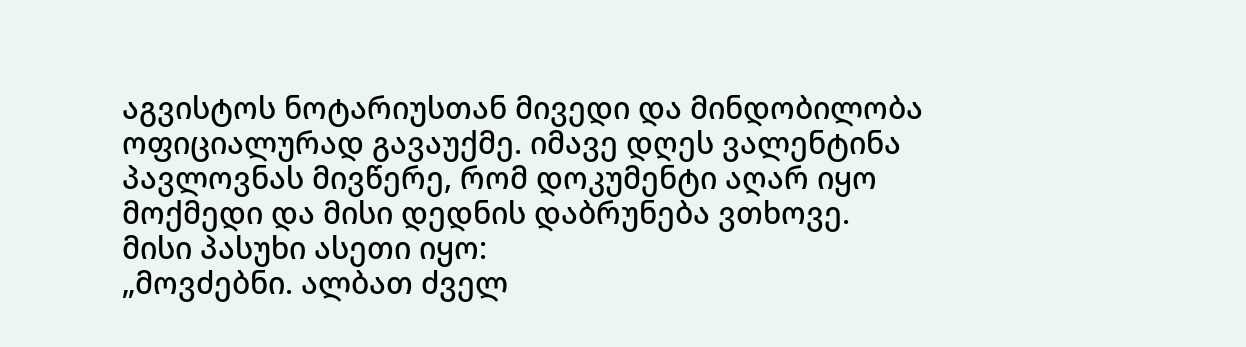აგვისტოს ნოტარიუსთან მივედი და მინდობილობა ოფიციალურად გავაუქმე. იმავე დღეს ვალენტინა პავლოვნას მივწერე, რომ დოკუმენტი აღარ იყო მოქმედი და მისი დედნის დაბრუნება ვთხოვე.
მისი პასუხი ასეთი იყო:
„მოვძებნი. ალბათ ძველ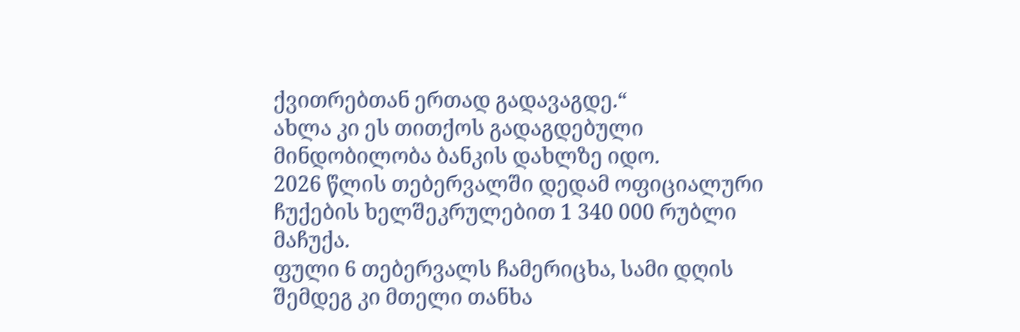ქვითრებთან ერთად გადავაგდე.“
ახლა კი ეს თითქოს გადაგდებული მინდობილობა ბანკის დახლზე იდო.
2026 წლის თებერვალში დედამ ოფიციალური ჩუქების ხელშეკრულებით 1 340 000 რუბლი მაჩუქა.
ფული 6 თებერვალს ჩამერიცხა, სამი დღის შემდეგ კი მთელი თანხა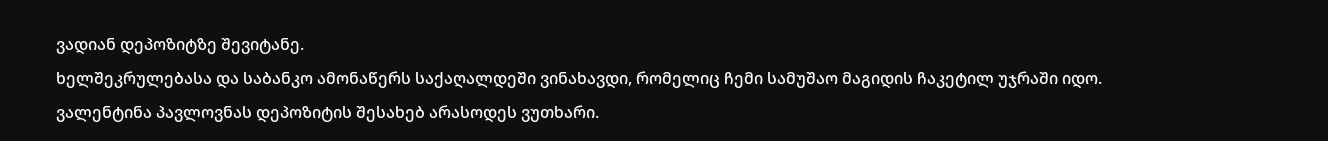ვადიან დეპოზიტზე შევიტანე.
ხელშეკრულებასა და საბანკო ამონაწერს საქაღალდეში ვინახავდი, რომელიც ჩემი სამუშაო მაგიდის ჩაკეტილ უჯრაში იდო.
ვალენტინა პავლოვნას დეპოზიტის შესახებ არასოდეს ვუთხარი.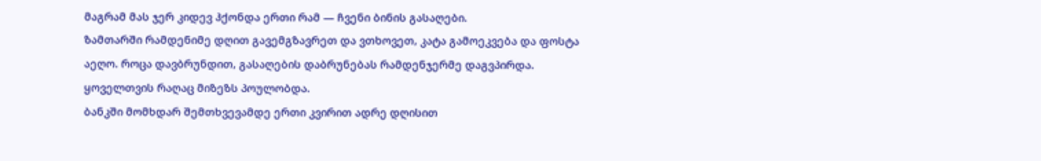მაგრამ მას ჯერ კიდევ ჰქონდა ერთი რამ — ჩვენი ბინის გასაღები.
ზამთარში რამდენიმე დღით გავემგზავრეთ და ვთხოვეთ, კატა გამოეკვება და ფოსტა აეღო. როცა დავბრუნდით, გასაღების დაბრუნებას რამდენჯერმე დაგვპირდა.
ყოველთვის რაღაც მიზეზს პოულობდა.
ბანკში მომხდარ შემთხვევამდე ერთი კვირით ადრე დღისით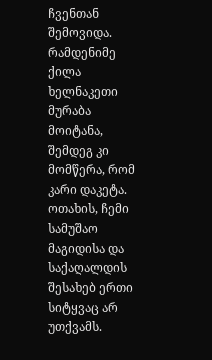ჩვენთან შემოვიდა. რამდენიმე ქილა ხელნაკეთი მურაბა მოიტანა, შემდეგ კი მომწერა, რომ კარი დაკეტა.
ოთახის, ჩემი სამუშაო მაგიდისა და საქაღალდის შესახებ ერთი სიტყვაც არ უთქვამს.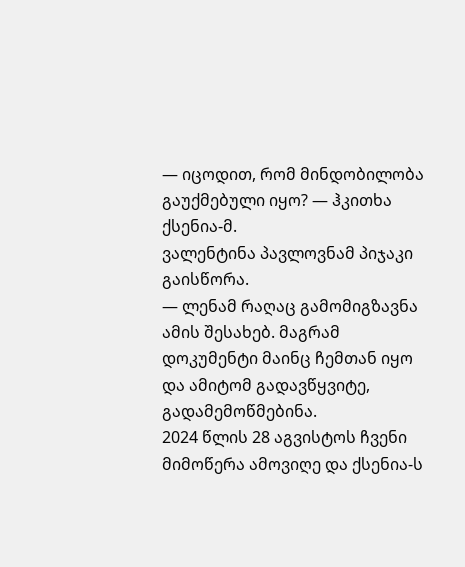— იცოდით, რომ მინდობილობა გაუქმებული იყო? — ჰკითხა ქსენია-მ.
ვალენტინა პავლოვნამ პიჯაკი გაისწორა.
— ლენამ რაღაც გამომიგზავნა ამის შესახებ. მაგრამ დოკუმენტი მაინც ჩემთან იყო და ამიტომ გადავწყვიტე, გადამემოწმებინა.
2024 წლის 28 აგვისტოს ჩვენი მიმოწერა ამოვიღე და ქსენია-ს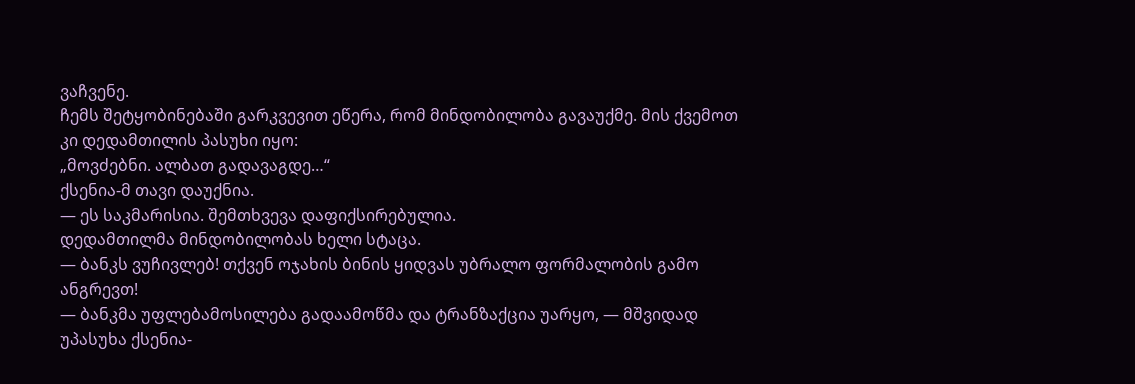ვაჩვენე.
ჩემს შეტყობინებაში გარკვევით ეწერა, რომ მინდობილობა გავაუქმე. მის ქვემოთ კი დედამთილის პასუხი იყო:
„მოვძებნი. ალბათ გადავაგდე…“
ქსენია-მ თავი დაუქნია.
— ეს საკმარისია. შემთხვევა დაფიქსირებულია.
დედამთილმა მინდობილობას ხელი სტაცა.
— ბანკს ვუჩივლებ! თქვენ ოჯახის ბინის ყიდვას უბრალო ფორმალობის გამო ანგრევთ!
— ბანკმა უფლებამოსილება გადაამოწმა და ტრანზაქცია უარყო, — მშვიდად უპასუხა ქსენია-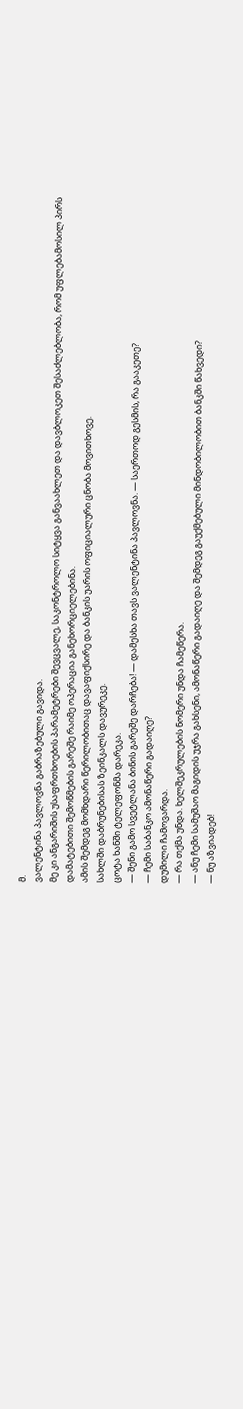მ.
ვალენტინა პავლოვნა გაბრაზებული გავიდა.
მე კი ანგარიშის უსაფრთხოების პარამეტრები შევცვალე, საკონტროლო სიტყვა განვაახლეთ და დავბლოკეთ შესაძლებლობა, რომ უფლებამოსილ პირს დამატებითი შემოწმების გარეშე რაიმე ოპერაცია განეხორციელებინა.
ამის შემდეგ მომხდარი წერილობითაც დავაფიქსირე და ბანკის უარის ოფიციალური ცნობა მოვითხოვე.
სახლში დაბრუნებისას ზეინკალს დავურეკე.
ცოტა ხანში ტელეფონმა დარეკა.
— შენი გამო სვეტლანა ბინის გარეშე დარჩება! — დამესხა თავს ვალენტინა პავლოვნა. — საერთოდ გესმის, რა გააკეთე?
— ჩემი საბანკო ამონაწერი გადაიღე?
დუმილი ჩამოვარდა.
— რა თქმა უნდა. ხელშეკრულების ნომერი უნდა ჩამეწერა.
— ანუ ჩემი სამუშაო მაგიდის უჯრა გახსენი, ამონაწერი გადაიღე და შემდეგ გაუქმებული მინდობილობით ბანკში წახვედი?
— ნუ აზვიადებ!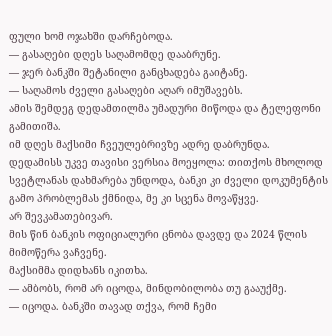ფული ხომ ოჯახში დარჩებოდა.
— გასაღები დღეს საღამომდე დააბრუნე.
— ჯერ ბანკში შეტანილი განცხადება გაიტანე.
— საღამოს ძველი გასაღები აღარ იმუშავებს.
ამის შემდეგ დედამთილმა უმადური მიწოდა და ტელეფონი გამითიშა.
იმ დღეს მაქსიმი ჩვეულებრივზე ადრე დაბრუნდა.
დედამისს უკვე თავისი ვერსია მოეყოლა: თითქოს მხოლოდ სვეტლანას დახმარება უნდოდა, ბანკი კი ძველი დოკუმენტის გამო პრობლემას ქმნიდა, მე კი სცენა მოვაწყვე.
არ შევკამათებივარ.
მის წინ ბანკის ოფიციალური ცნობა დავდე და 2024 წლის მიმოწერა ვაჩვენე.
მაქსიმმა დიდხანს იკითხა.
— ამბობს, რომ არ იცოდა, მინდობილობა თუ გააუქმე.
— იცოდა. ბანკში თავად თქვა, რომ ჩემი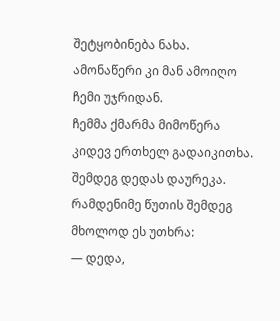შეტყობინება ნახა. ამონაწერი კი მან ამოიღო ჩემი უჯრიდან.
ჩემმა ქმარმა მიმოწერა კიდევ ერთხელ გადაიკითხა.
შემდეგ დედას დაურეკა.
რამდენიმე წუთის შემდეგ მხოლოდ ეს უთხრა:
— დედა,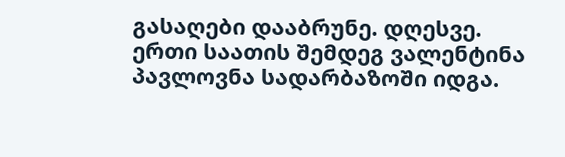გასაღები დააბრუნე. დღესვე.
ერთი საათის შემდეგ ვალენტინა პავლოვნა სადარბაზოში იდგა.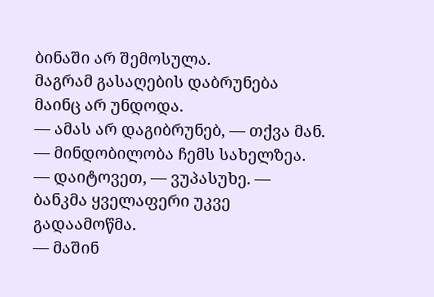ბინაში არ შემოსულა.
მაგრამ გასაღების დაბრუნება მაინც არ უნდოდა.
— ამას არ დაგიბრუნებ, — თქვა მან. — მინდობილობა ჩემს სახელზეა.
— დაიტოვეთ, — ვუპასუხე. — ბანკმა ყველაფერი უკვე გადაამოწმა.
— მაშინ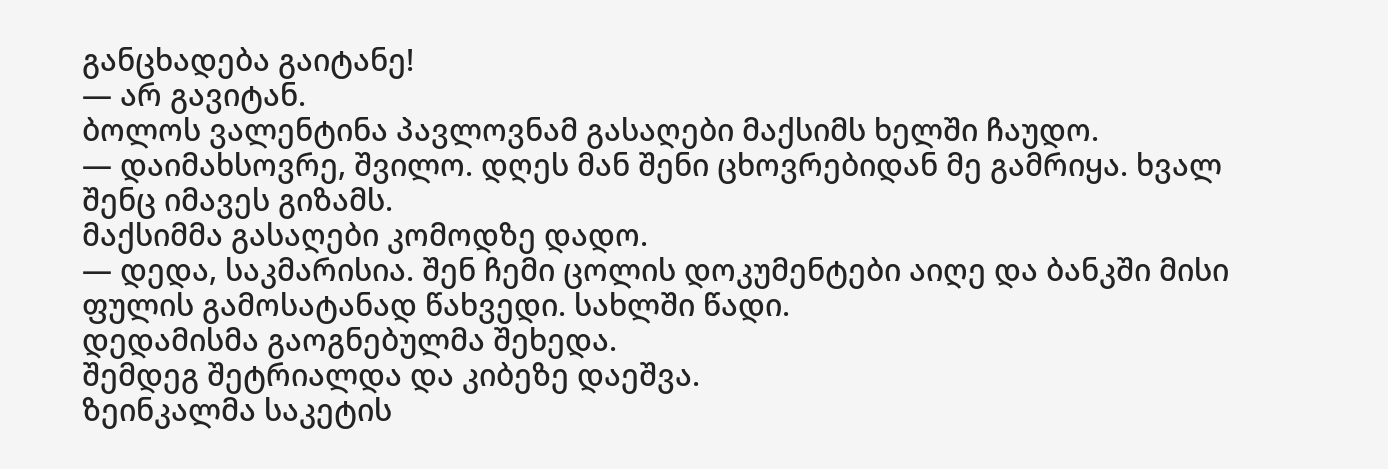განცხადება გაიტანე!
— არ გავიტან.
ბოლოს ვალენტინა პავლოვნამ გასაღები მაქსიმს ხელში ჩაუდო.
— დაიმახსოვრე, შვილო. დღეს მან შენი ცხოვრებიდან მე გამრიყა. ხვალ შენც იმავეს გიზამს.
მაქსიმმა გასაღები კომოდზე დადო.
— დედა, საკმარისია. შენ ჩემი ცოლის დოკუმენტები აიღე და ბანკში მისი ფულის გამოსატანად წახვედი. სახლში წადი.
დედამისმა გაოგნებულმა შეხედა.
შემდეგ შეტრიალდა და კიბეზე დაეშვა.
ზეინკალმა საკეტის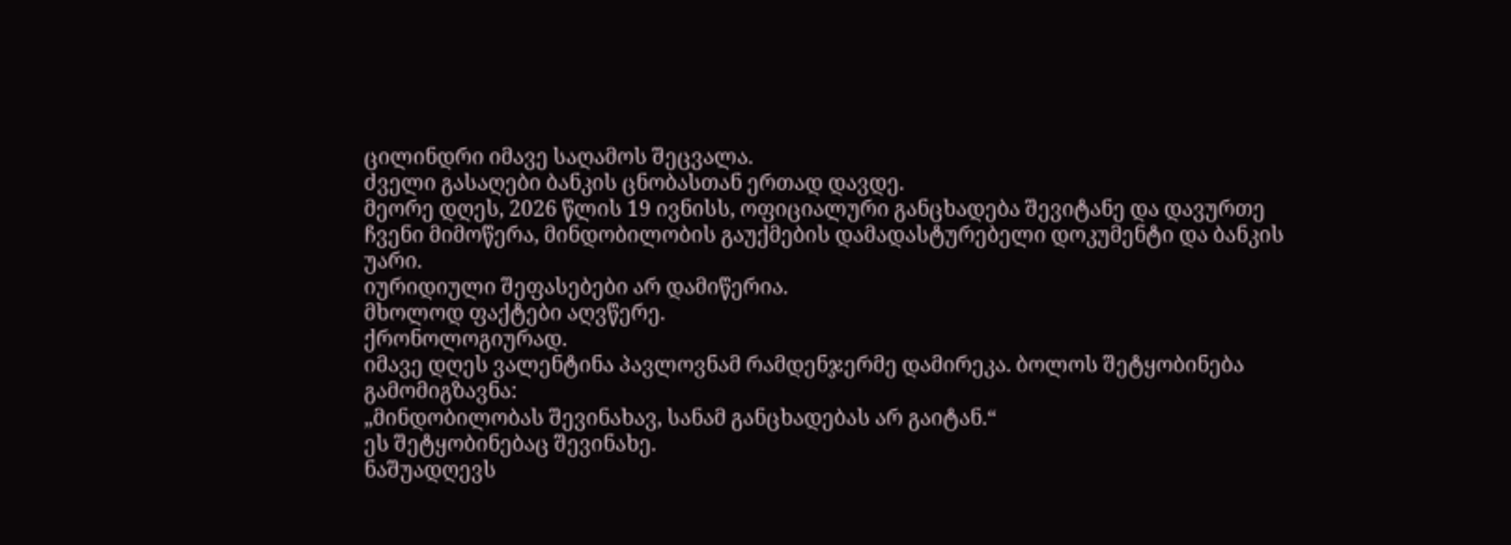ცილინდრი იმავე საღამოს შეცვალა.
ძველი გასაღები ბანკის ცნობასთან ერთად დავდე.
მეორე დღეს, 2026 წლის 19 ივნისს, ოფიციალური განცხადება შევიტანე და დავურთე ჩვენი მიმოწერა, მინდობილობის გაუქმების დამადასტურებელი დოკუმენტი და ბანკის უარი.
იურიდიული შეფასებები არ დამიწერია.
მხოლოდ ფაქტები აღვწერე.
ქრონოლოგიურად.
იმავე დღეს ვალენტინა პავლოვნამ რამდენჯერმე დამირეკა. ბოლოს შეტყობინება გამომიგზავნა:
„მინდობილობას შევინახავ, სანამ განცხადებას არ გაიტან.“
ეს შეტყობინებაც შევინახე.
ნაშუადღევს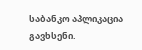საბანკო აპლიკაცია გავხსენი.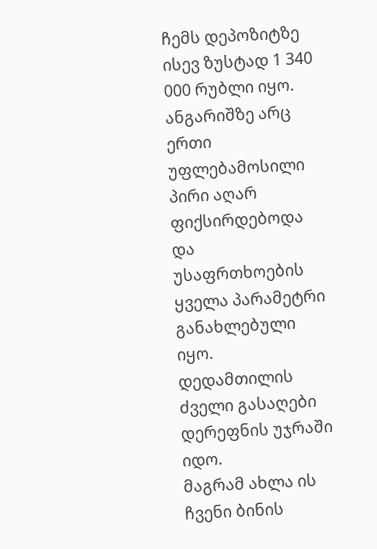ჩემს დეპოზიტზე ისევ ზუსტად 1 340 000 რუბლი იყო.
ანგარიშზე არც ერთი უფლებამოსილი პირი აღარ ფიქსირდებოდა და უსაფრთხოების ყველა პარამეტრი განახლებული იყო.
დედამთილის ძველი გასაღები დერეფნის უჯრაში იდო.
მაგრამ ახლა ის ჩვენი ბინის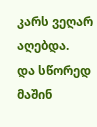კარს ვეღარ აღებდა.
და სწორედ მაშინ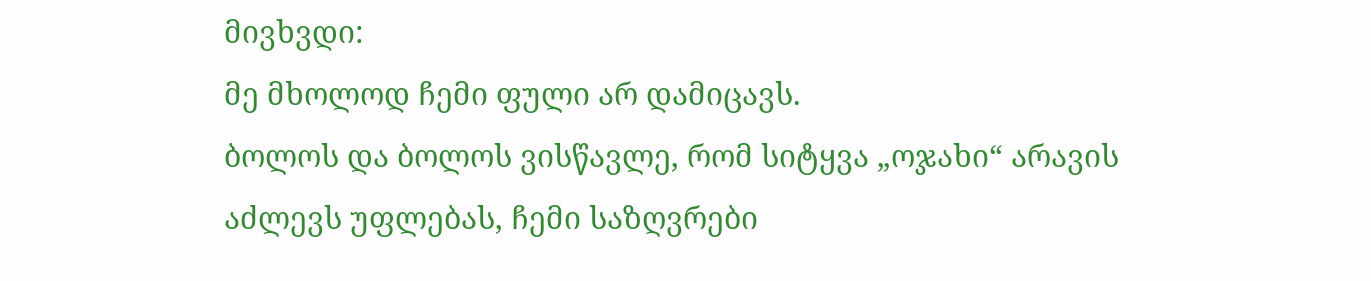მივხვდი:
მე მხოლოდ ჩემი ფული არ დამიცავს.
ბოლოს და ბოლოს ვისწავლე, რომ სიტყვა „ოჯახი“ არავის აძლევს უფლებას, ჩემი საზღვრები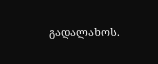გადალახოს.